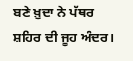ਬਣੇ ਖ਼ੁਦਾ ਨੇ ਪੱਥਰ ਸ਼ਹਿਰ ਦੀ ਜੂਹ ਅੰਦਰ।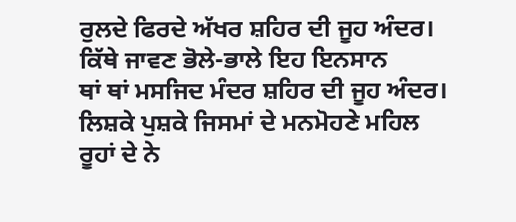ਰੁਲਦੇ ਫਿਰਦੇ ਅੱਖਰ ਸ਼ਹਿਰ ਦੀ ਜੂਹ ਅੰਦਰ।
ਕਿੱਥੇ ਜਾਵਣ ਭੋਲੇ-ਭਾਲੇ ਇਹ ਇਨਸਾਨ
ਥਾਂ ਥਾਂ ਮਸਜਿਦ ਮੰਦਰ ਸ਼ਹਿਰ ਦੀ ਜੂਹ ਅੰਦਰ।
ਲਿਸ਼ਕੇ ਪੁਸ਼ਕੇ ਜਿਸਮਾਂ ਦੇ ਮਨਮੋਹਣੇ ਮਹਿਲ
ਰੂਹਾਂ ਦੇ ਨੇ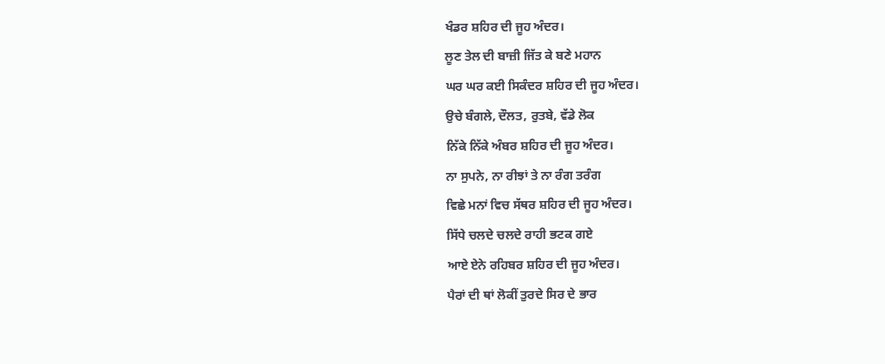ਖੰਡਰ ਸ਼ਹਿਰ ਦੀ ਜੂਹ ਅੰਦਰ।
ਲੂਣ ਤੇਲ ਦੀ ਬਾਜ਼ੀ ਜਿੱਤ ਕੇ ਬਣੇ ਮਹਾਨ
ਘਰ ਘਰ ਕਈ ਸਿਕੰਦਰ ਸ਼ਹਿਰ ਦੀ ਜੂਹ ਅੰਦਰ।
ਉਚੇ ਬੰਗਲੇ, ਦੌਲਤ, ਰੁਤਬੇ, ਵੱਡੇ ਲੋਕ
ਨਿੱਕੇ ਨਿੱਕੇ ਅੰਬਰ ਸ਼ਹਿਰ ਦੀ ਜੂਹ ਅੰਦਰ।
ਨਾ ਸੁਪਨੇ, ਨਾ ਰੀਝਾਂ ਤੇ ਨਾ ਰੰਗ ਤਰੰਗ
ਵਿਛੇ ਮਨਾਂ ਵਿਚ ਸੱਥਰ ਸ਼ਹਿਰ ਦੀ ਜੂਹ ਅੰਦਰ।
ਸਿੱਧੇ ਚਲਦੇ ਚਲਦੇ ਰਾਹੀ ਭਟਕ ਗਏ
ਆਏ ਏਨੇ ਰਹਿਬਰ ਸ਼ਹਿਰ ਦੀ ਜੂਹ ਅੰਦਰ।
ਪੈਰਾਂ ਦੀ ਥਾਂ ਲੋਕੀਂ ਤੁਰਦੇ ਸਿਰ ਦੇ ਭਾਰ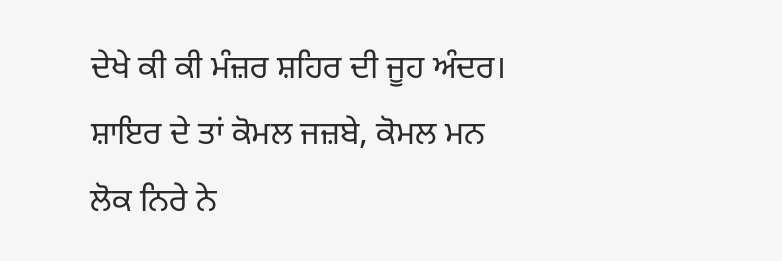ਦੇਖੇ ਕੀ ਕੀ ਮੰਜ਼ਰ ਸ਼ਹਿਰ ਦੀ ਜੂਹ ਅੰਦਰ।
ਸ਼ਾਇਰ ਦੇ ਤਾਂ ਕੋਮਲ ਜਜ਼ਬੇ, ਕੋਮਲ ਮਨ
ਲੋਕ ਨਿਰੇ ਨੇ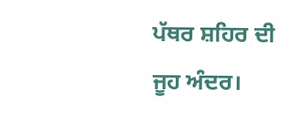ਪੱਥਰ ਸ਼ਹਿਰ ਦੀ ਜੂਹ ਅੰਦਰ।